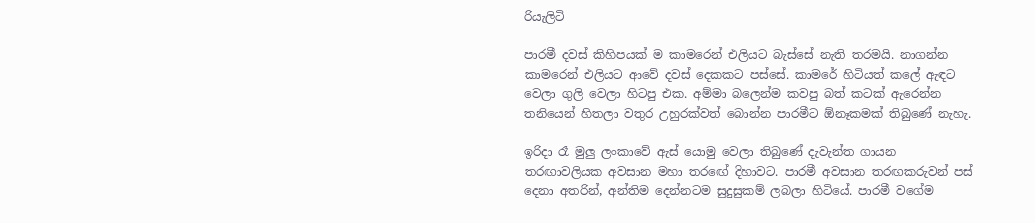රියැලිටි

පාරමී දවස් කිහිපයක් ම කාමරෙන් එලියට බැස්සේ නැති තරමයි. නාගන්න කාමරෙන් එලියට ආවේ දවස් දෙකකට පස්සේ. කාමරේ හිටියත් කලේ ඇඳට වෙලා ගුලි වෙලා හිටපු එක. අම්මා බලෙන්ම කවපු බත් කටක් ඇරෙන්න තනියෙන් හිතලා වතුර උහුරක්වත් බොන්න පාරමීට ඕනෑකමක් තිබුණේ නැහැ.

ඉරිදා රෑ මුලු ලංකාවේ ඇස් යොමු වෙලා තිබුණේ දැවැන්ත ගායන තරඟාවලියක අවසාන මහා තරඟේ දිහාවට. පාරමී අවසාන තරඟකරුවන් පස් දෙනා අතරින්, අන්තිම දෙන්නටම සුදුසුකම් ලබලා හිටියේ. පාරමී වගේම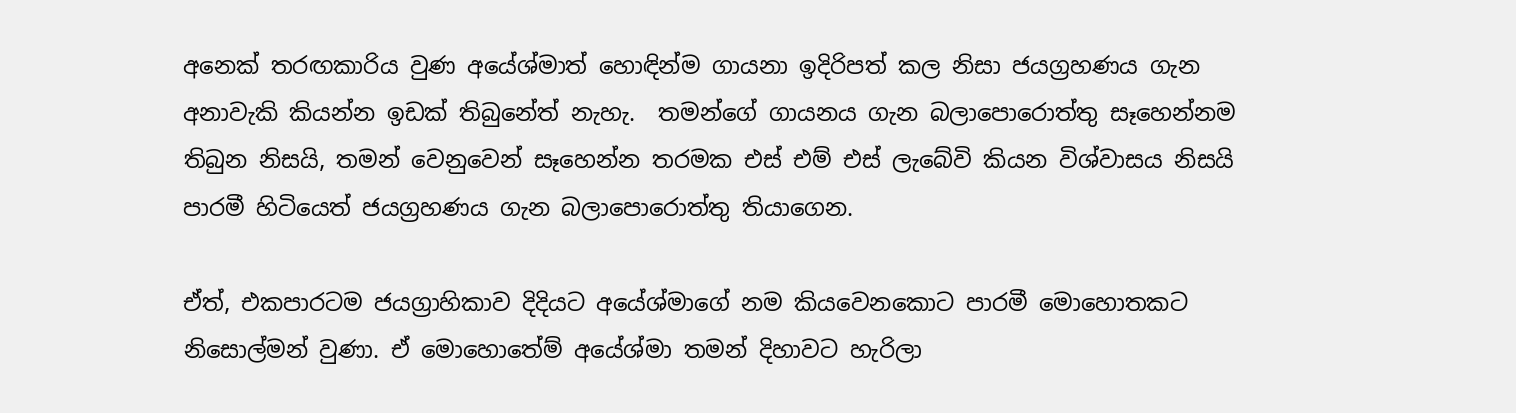අනෙක් තරඟකාරිය වුණ අයේශ්මාත් හොඳින්ම ගායනා ඉදිරිපත් කල නිසා ජයග්‍රහණය ගැන අනාවැකි කියන්න ඉඩක් තිබුනේත් නැහැ.  තමන්ගේ ගායනය ගැන බලාපොරොත්තු සෑහෙන්නම තිබුන නිසයි, තමන් වෙනුවෙන් සෑහෙන්න තරමක එස් එම් එස් ලැබේවි කියන විශ්වාසය නිසයි පාරමී හිටියෙත් ජයග්‍රහණය ගැන බලාපොරොත්තු තියාගෙන.

ඒත්, එකපාරටම ජයග්‍රාහිකාව දිදියට අයේශ්මාගේ නම කියවෙනකොට පාරමී මොහොතකට නිසොල්මන් වුණා. ඒ මොහොතේම් අයේශ්මා තමන් දිහාවට හැරිලා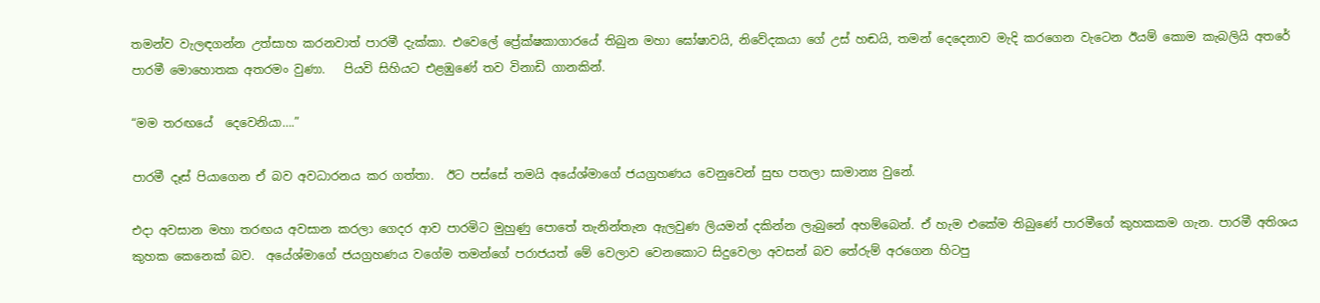තමන්ව වැලඳගන්න උත්සාහ කරනවාත් පාරමී දැක්කා. එවෙලේ ප්‍රේක්ෂකාගාරයේ තිබුන මහා ඝෝෂාවයි, නිවේදකයා ගේ උස් හඬයි, තමන් දෙදෙනාව මැදි කරගෙන වැටෙන ඊයම් කොම කැබලියි අතරේ පාරමී මොහොතක අතරමං වුණා.   පියවි සිහියට එළඹුණේ තව විනාඩි ගානකින්.

“මම තරඟයේ  දෙවෙනියා….”

පාරමී දෑස් පියාගෙන ඒ බව අවධාරනය කර ගත්තා.  ඊට පස්සේ තමයි අයේශ්මාගේ ජයග්‍රහණය වෙනුවෙන් සුභ පතලා සාමාන්‍ය වුනේ.

එදා අවසාන මහා තරඟය අවසාන කරලා ගෙදර ආව පාරමිට මුහුණු පොතේ තැනින්තැන ඇලවුණ ලියමන් දකින්න ලැබුනේ අහම්බෙන්. ඒ හැම එකේම තිබුණේ පාරමීගේ කුහකකම ගැන. පාරමී අතිශය කුහක කෙනෙක් බව.  අයේශ්මාගේ ජයග්‍රහණය වගේම තමන්ගේ පරාජයත් මේ වෙලාව වෙනකොට සිදුවෙලා අවසන් බව තේරුම් අරගෙන හිටපු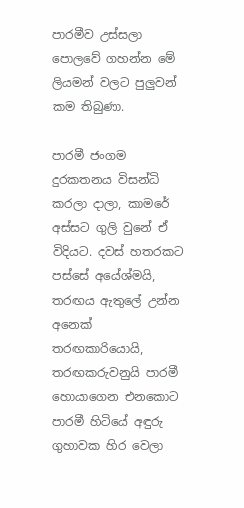පාරමීව උස්සලා පොලවේ ගහන්න මේ ලියමන් වලට පුලුවන් කම තිබුණා.

පාරමී ජංගම දුරකතනය විසන්ධි කරලා දාලා, කාමරේ අස්සට ගුලි වුනේ ඒ විදියට. දවස් හතරකට පස්සේ අයේශ්මයි, තරඟය ඇතුලේ උන්න අනෙක් තරඟකාරියොයි, තරඟකරුවනුයි පාරමී හොයාගෙන එනකොට පාරමී හිටියේ අඳුරු ගුහාවක හිර වෙලා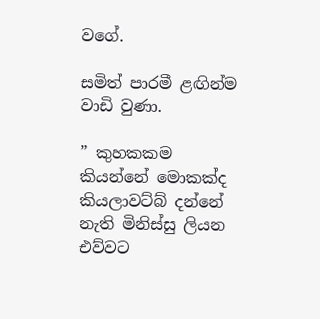වගේ.

සමිත් පාරමී ළඟින්ම වාඩි වුණා.

” කුහකකම කියන්නේ මොකක්ද කියලාවට්බ් දන්නේ නැති මිනිස්සු ලියන එව්වට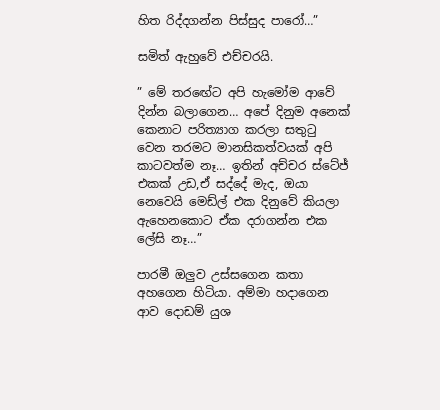හිත රිද්දගන්න පිස්සුද පාරෝ…”

සමිත් ඇහුවේ එච්චරයි.

” මේ තරඟේට අපි හැමෝම ආවේ දින්න බලාගෙන… අපේ දිනුම අනෙක් කෙනාට පරිත්‍යාග කරලා සතුටු වෙන තරමට මානසිකත්වයක් අපි කාටවත්ම නෑ… ඉතින් අච්චර ස්ටේජ් එකක් උඩ,ඒ සද්දේ මැද, ඔයා නෙවෙයි මෙඩ්ල් එක දිනුවේ කියලා ඇහෙනකොට ඒක දරාගන්න එක ලේසි නෑ…”

පාරමී ඔලුව උස්සගෙන කතා අහගෙන හිටියා. අම්මා හදාගෙන ආව දොඩම් යුශ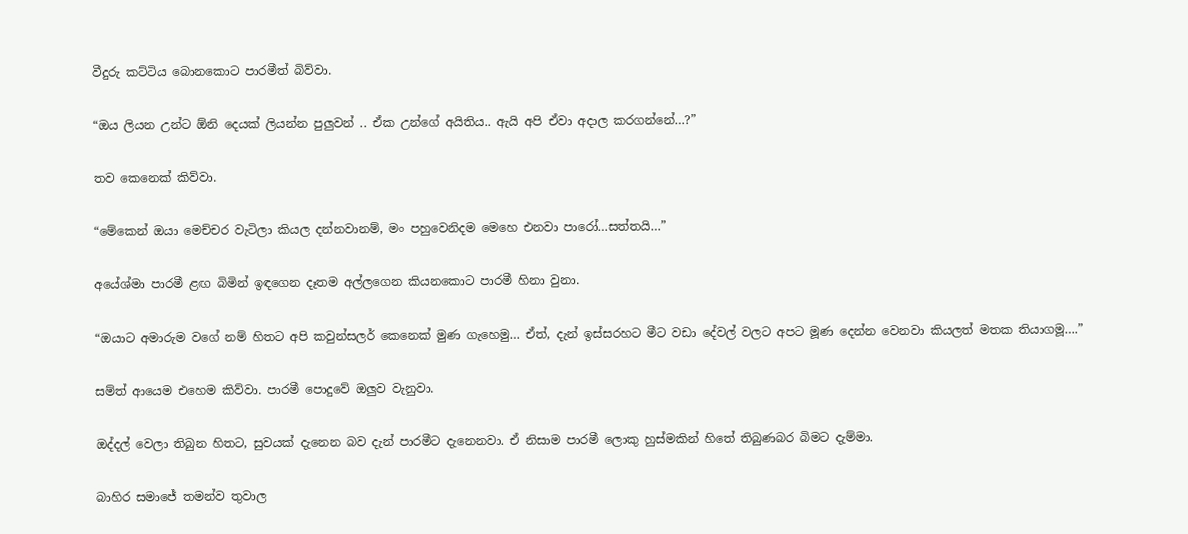වීදුරු කට්ටිය බොනකොට පාරමීත් බිව්වා.

“ඔය ලියන උන්ට ඕනි දෙයක් ලියන්න පුලුවන් .. ඒක උන්ගේ අයිතිය.. ඇයි අපි ඒවා අදාල කරගන්නේ…?”

තව කෙනෙක් කිව්වා.

“මේකෙන් ඔයා මෙච්චර වැටිලා කියල දන්නවානම්, මං පහුවෙනිදම මෙහෙ එනවා පාරෝ…සත්තයි…”

අයේශ්මා පාරමී ළඟ බිමින් ඉඳගෙන දෑතම අල්ලගෙන කියනකොට පාරමී හිනා වුනා.

“ඔයාට අමාරුම වගේ නම් හිතට අපි කවුන්සලර් කෙනෙක් මුණ ගැහෙමු… ඒත්, දැන් ඉස්සරහට මීට වඩා දේවල් වලට අපට මූණ දෙන්න වෙනවා කියලත් මතක තියාගමූ….”

සම්ත් ආයෙම එහෙම කිව්වා. පාරමී පොදුවේ ඔලුව වැනුවා.

ඔද්දල් වෙලා තිබුන හිතට, සුවයක් දැනෙන බව දැන් පාරමීට දැනෙනවා. ඒ නිසාම පාරමී ලොකු හුස්මකින් හිතේ තිබුණබර බිමට දැම්මා.

බාහිර සමාජේ තමන්ව තුවාල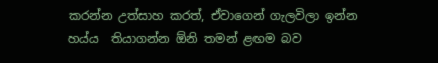කරන්න උත්සාහ කරත්, ඒවාගෙන් ගැලවිලා ඉන්න හය්ය  තියාගන්න ඕනි තමන් ළඟම බව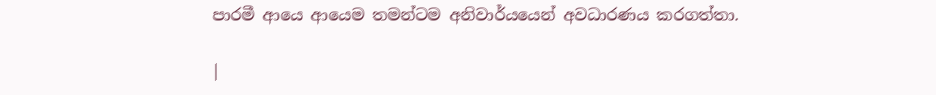පාරමී ආයෙ ආයෙම තමන්ටම අනිවාර්යයෙන් අවධාරණය කරගත්තා.

|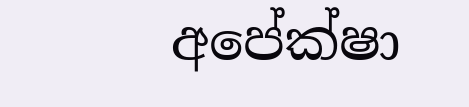අපේක්ෂා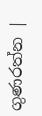ගුණරත්න |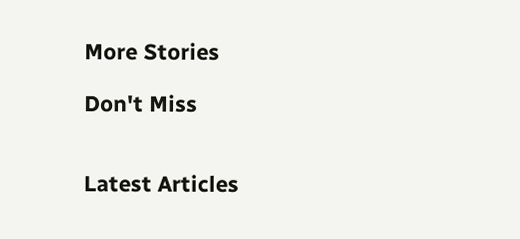More Stories

Don't Miss


Latest Articles